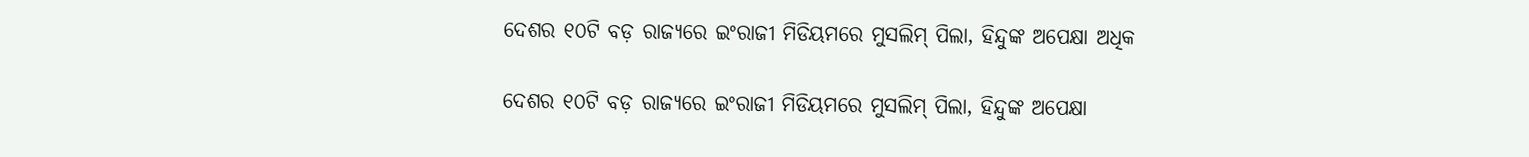ଦେଶର ୧୦ଟି ବଡ଼ ରାଜ୍ୟରେ ଇଂରାଜୀ ମିଡିୟମରେ ମୁସଲିମ୍ ପିଲା, ହିନ୍ଦୁଙ୍କ ଅପେକ୍ଷା ଅଧିକ

ଦେଶର ୧୦ଟି ବଡ଼ ରାଜ୍ୟରେ ଇଂରାଜୀ ମିଡିୟମରେ ମୁସଲିମ୍ ପିଲା, ହିନ୍ଦୁଙ୍କ ଅପେକ୍ଷା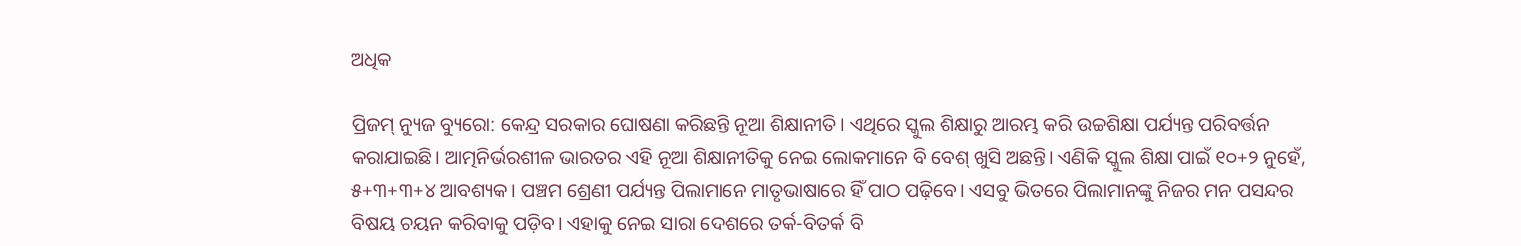ଅଧିକ

ପ୍ରିଜମ୍ ନ୍ୟୁଜ ବ୍ୟୁରୋ: କେନ୍ଦ୍ର ସରକାର ଘୋଷଣା କରିଛନ୍ତି ନୂଆ ଶିକ୍ଷାନୀତି। ଏଥିରେ ସ୍କୁଲ ଶିକ୍ଷାରୁ ଆରମ୍ଭ କରି ଉଚ୍ଚଶିକ୍ଷା ପର୍ଯ୍ୟନ୍ତ ପରିବର୍ତ୍ତନ କରାଯାଇଛି। ଆତ୍ମନିର୍ଭରଶୀଳ ଭାରତର ଏହି ନୂଆ ଶିକ୍ଷାନୀତିକୁ ନେଇ ଲୋକମାନେ ବି ବେଶ୍ ଖୁସି ଅଛନ୍ତି। ଏଣିକି ସ୍କୁଲ ଶିକ୍ଷା ପାଇଁ ୧୦+୨ ନୁହେଁ, ୫+୩+୩+୪ ଆବଶ୍ୟକ। ପଞ୍ଚମ ଶ୍ରେଣୀ ପର୍ଯ୍ୟନ୍ତ ପିଲାମାନେ ମାତୃଭାଷାରେ ହିଁ ପାଠ ପଢ଼ିବେ। ଏସବୁ ଭିତରେ ପିଲାମାନଙ୍କୁ ନିଜର ମନ ପସନ୍ଦର ବିଷୟ ଚୟନ କରିବାକୁ ପଡ଼ିବ। ଏହାକୁ ନେଇ ସାରା ଦେଶରେ ତର୍କ-ବିତର୍କ ବି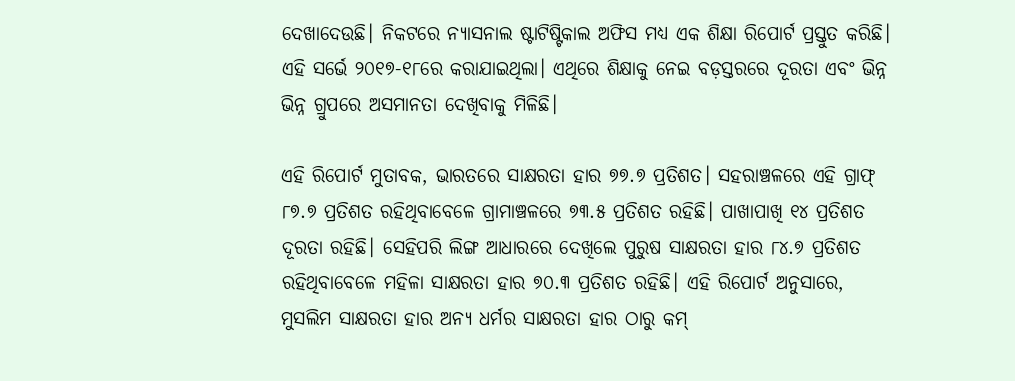ଦେଖାଦେଉଛି। ନିକଟରେ ନ୍ୟାସନାଲ ଷ୍ଟାଟିଷ୍ଟିକାଲ ଅଫିସ ମଧ୍ୟ ଏକ ଶିକ୍ଷା ରିପୋର୍ଟ ପ୍ରସ୍ତୁତ କରିଛି। ଏହି ସର୍ଭେ ୨୦୧୭-୧୮ରେ କରାଯାଇଥିଲା। ଏଥିରେ ଶିକ୍ଷାକୁ ନେଇ ବଡ଼ସ୍ତରରେ ଦୂରତା ଏବଂ ଭିନ୍ନ ଭିନ୍ନ ଗ୍ରୁପରେ ଅସମାନତା ଦେଖିବାକୁ ମିଳିଛି।

ଏହି ରିପୋର୍ଟ ମୁତାବକ, ଭାରତରେ ସାକ୍ଷରତା ହାର ୭୭.୭ ପ୍ରତିଶତ। ସହରାଞ୍ଚଳରେ ଏହି ଗ୍ରାଫ୍ ୮୭.୭ ପ୍ରତିଶତ ରହିଥିବାବେଳେ ଗ୍ରାମାଞ୍ଚଳରେ ୭୩.୫ ପ୍ରତିଶତ ରହିଛି। ପାଖାପାଖି ୧୪ ପ୍ରତିଶତ ଦୂରତା ରହିଛି। ସେହିପରି ଲିଙ୍ଗ ଆଧାରରେ ଦେଖିଲେ ପୁରୁଷ ସାକ୍ଷରତା ହାର ୮୪.୭ ପ୍ରତିଶତ ରହିଥିବାବେଳେ ମହିଳା ସାକ୍ଷରତା ହାର ୭୦.୩ ପ୍ରତିଶତ ରହିଛି। ଏହି ରିପୋର୍ଟ ଅନୁସାରେ, ମୁସଲିମ ସାକ୍ଷରତା ହାର ଅନ୍ୟ ଧର୍ମର ସାକ୍ଷରତା ହାର ଠାରୁ କମ୍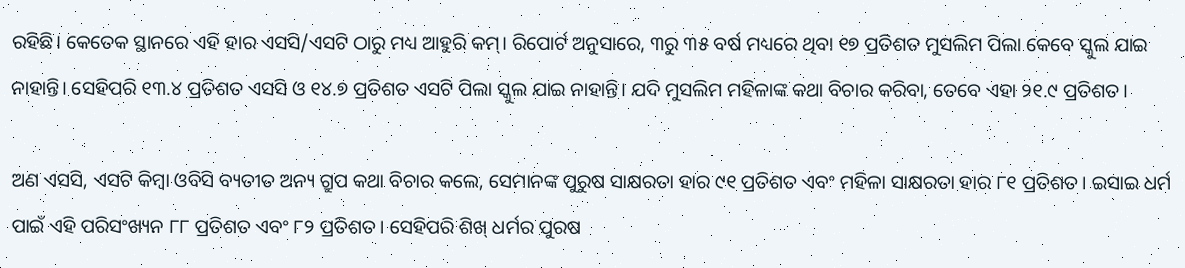ରହିଛି। କେତେକ ସ୍ଥାନରେ ଏହି ହାର ଏସସି/ଏସଟି ଠାରୁ ମଧ୍ୟ ଆହୁରି କମ୍। ରିପୋର୍ଟ ଅନୁସାରେ, ୩ରୁ ୩୫ ବର୍ଷ ମଧ୍ୟରେ ଥିବା ୧୭ ପ୍ରତିଶତ ମୁସଲିମ ପିଲା କେବେ ସ୍କୁଲ ଯାଇ ନାହାନ୍ତି। ସେହିପରି ୧୩.୪ ପ୍ରତିଶତ ଏସସି ଓ ୧୪.୭ ପ୍ରତିଶତ ଏସଟି ପିଲା ସ୍କୁଲ ଯାଇ ନାହାନ୍ତି। ଯଦି ମୁସଲିମ ମହିଳାଙ୍କ କଥା ବିଚାର କରିବା, ତେବେ ଏହା ୨୧.୯ ପ୍ରତିଶତ।

ଅଣ ଏସସି, ଏସଟି କିମ୍ୱା ଓବିସି ବ୍ୟତୀତ ଅନ୍ୟ ଗ୍ରୁପ କଥା ବିଚାର କଲେ, ସେମାନଙ୍କ ପୁରୁଷ ସାକ୍ଷରତା ହାର ୯୧ ପ୍ରତିଶତ ଏବଂ ମହିଳା ସାକ୍ଷରତା ହାର ୮୧ ପ୍ରତିଶତ। ଇସାଇ ଧର୍ମ ପାଇଁ ଏହି ପରିସଂଖ୍ୟନ ୮୮ ପ୍ରତିଶତ ଏବଂ ୮୨ ପ୍ରତିଶତ। ସେହିପରି ଶିଖ୍ ଧର୍ମର ପୁରଷ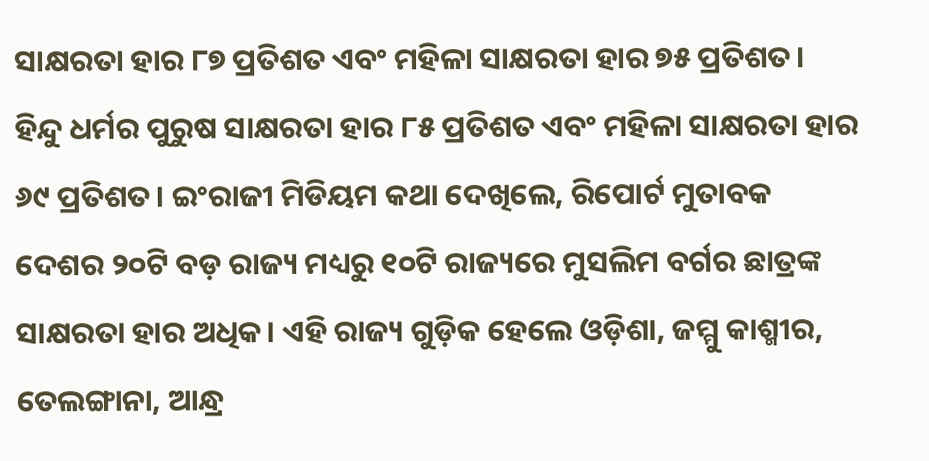ସାକ୍ଷରତା ହାର ୮୭ ପ୍ରତିଶତ ଏବଂ ମହିଳା ସାକ୍ଷରତା ହାର ୭୫ ପ୍ରତିଶତ। ହିନ୍ଦୁ ଧର୍ମର ପୁରୁଷ ସାକ୍ଷରତା ହାର ୮୫ ପ୍ରତିଶତ ଏବଂ ମହିଳା ସାକ୍ଷରତା ହାର ୬୯ ପ୍ରତିଶତ। ଇଂରାଜୀ ମିଡିୟମ କଥା ଦେଖିଲେ, ରିପୋର୍ଟ ମୁତାବକ ଦେଶର ୨୦ଟି ବଡ଼ ରାଜ୍ୟ ମଧ୍ୟରୁ ୧୦ଟି ରାଜ୍ୟରେ ମୁସଲିମ ବର୍ଗର ଛାତ୍ରଙ୍କ ସାକ୍ଷରତା ହାର ଅଧିକ। ଏହି ରାଜ୍ୟ ଗୁଡ଼ିକ ହେଲେ ଓଡ଼ିଶା, ଜମ୍ମୁ କାଶ୍ମୀର, ତେଲଙ୍ଗାନା, ଆନ୍ଧ୍ର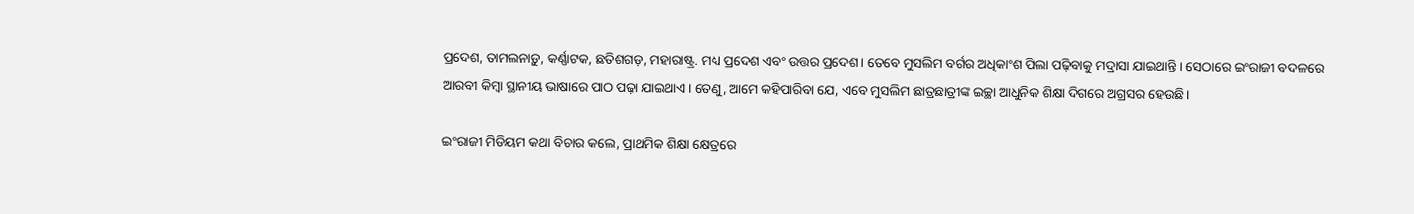ପ୍ରଦେଶ, ତାମଲନାଡ଼ୁ, କର୍ଣ୍ଣାଟକ, ଛତିଶଗଡ଼, ମହାରାଷ୍ଟ୍ର. ମଧ୍ୟ ପ୍ରଦେଶ ଏବଂ ଉତ୍ତର ପ୍ରଦେଶ। ତେବେ ମୁସଲିମ ବର୍ଗର ଅଧିକାଂଶ ପିଲା ପଢ଼ିବାକୁ ମଦ୍ରାସା ଯାଇଥାନ୍ତି। ସେଠାରେ ଇଂରାଜୀ ବଦଳରେ ଆରବୀ କିମ୍ୱା ସ୍ଥାନୀୟ ଭାଷାରେ ପାଠ ପଢ଼ା ଯାଇଥାଏ। ତେଣୁ, ଆମେ କହିପାରିବା ଯେ, ଏବେ ମୁସଲିମ ଛାତ୍ରଛାତ୍ରୀଙ୍କ ଇଚ୍ଛା ଆଧୁନିକ ଶିକ୍ଷା ଦିଗରେ ଅଗ୍ରସର ହେଉଛି।

ଇଂରାଜୀ ମିଡିୟମ କଥା ବିଚାର କଲେ, ପ୍ରାଥମିକ ଶିକ୍ଷା କ୍ଷେତ୍ରରେ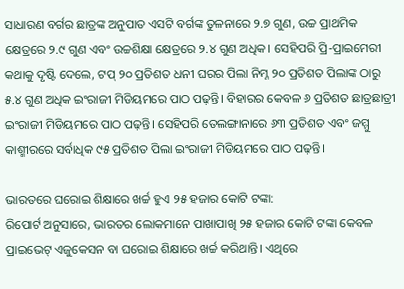ସାଧାରଣ ବର୍ଗର ଛାତ୍ରଙ୍କ ଅନୁପାତ ଏସଟି ବର୍ଗଙ୍କ ତୁଳନାରେ ୨.୭ ଗୁଣ, ଉଚ୍ଚ ପ୍ରାଥମିକ କ୍ଷେତ୍ରରେ ୨.୯ ଗୁଣ ଏବଂ ଉଚ୍ଚଶିକ୍ଷା କ୍ଷେତ୍ରରେ ୨.୪ ଗୁଣ ଅଧିକ। ସେହିପରି ପ୍ରି-ପ୍ରାଇମେରୀ କଥାକୁ ଦୃଷ୍ଟି ଦେଲେ, ଟପ୍ ୨୦ ପ୍ରତିଶତ ଧନୀ ଘରର ପିଲା ନିମ୍ନ ୨୦ ପ୍ରତିଶତ ପିଲାଙ୍କ ଠାରୁ ୫.୪ ଗୁଣ ଅଧିକ ଇଂରାଜୀ ମିଡିୟମରେ ପାଠ ପଢ଼ନ୍ତି। ବିହାରର କେବଳ ୬ ପ୍ରତିଶତ ଛାତ୍ରଛାତ୍ରୀ ଇଂରାଜୀ ମିଡିୟମରେ ପାଠ ପଢ଼ନ୍ତି। ସେହିପରି ତେଲଙ୍ଗାନାରେ ୬୩ ପ୍ରତିଶତ ଏବଂ ଜମ୍ମୁ କାଶ୍ମୀରରେ ସର୍ବାଧିକ ୯୫ ପ୍ରତିଶତ ପିଲା ଇଂରାଜୀ ମିଡିୟମରେ ପାଠ ପଢ଼ନ୍ତି।

ଭାରତରେ ଘରୋଇ ଶିକ୍ଷାରେ ଖର୍ଚ୍ଚ ହୁଏ ୨୫ ହଜାର କୋଟି ଟଙ୍କା:
ରିପୋର୍ଟ ଅନୁସାରେ, ଭାରତର ଲୋକମାନେ ପାଖାପାଖି ୨୫ ହଜାର କୋଟି ଟଙ୍କା କେବଳ ପ୍ରାଇଭେଟ୍ ଏଜୁକେସନ ବା ଘରୋଇ ଶିକ୍ଷାରେ ଖର୍ଚ୍ଚ କରିଥାନ୍ତି। ଏଥିରେ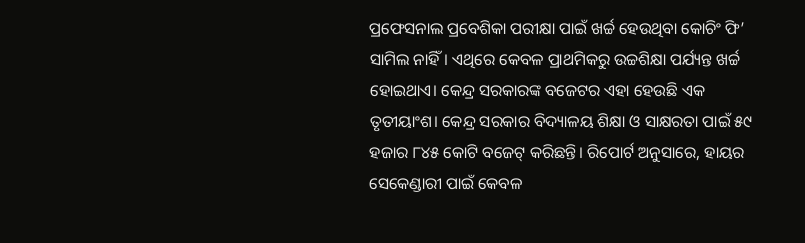ପ୍ରଫେସନାଲ ପ୍ରବେଶିକା ପରୀକ୍ଷା ପାଇଁ ଖର୍ଚ୍ଚ ହେଉଥିବା କୋଚିଂ ଫି’ ସାମିଲ ନାହିଁ। ଏଥିରେ କେବଳ ପ୍ରାଥମିକରୁ ଉଚ୍ଚଶିକ୍ଷା ପର୍ଯ୍ୟନ୍ତ ଖର୍ଚ୍ଚ ହୋଇଥାଏ। କେନ୍ଦ୍ର ସରକାରଙ୍କ ବଜେଟର ଏହା ହେଉଛି ଏକ ତୃତୀୟାଂଶ। କେନ୍ଦ୍ର ସରକାର ବିଦ୍ୟାଳୟ ଶିକ୍ଷା ଓ ସାକ୍ଷରତା ପାଇଁ ୫୯ ହଜାର ୮୪୫ କୋଟି ବଜେଟ୍ କରିଛନ୍ତି। ରିପୋର୍ଟ ଅନୁସାରେ, ହାୟର ସେକେଣ୍ଡାରୀ ପାଇଁ କେବଳ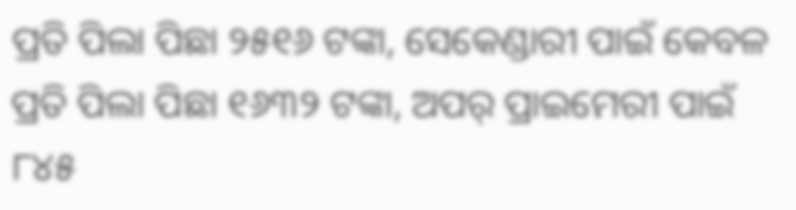ପ୍ରତି ପିଲା ପିଛା ୨୫୧୬ ଟଙ୍କା, ସେକେଣ୍ଡାରୀ ପାଇଁ କେବଳ ପ୍ରତି ପିଲା ପିଛା ୧୬୩୨ ଟଙ୍କା, ଅପର୍ ପ୍ରାଇମେରୀ ପାଇଁ ୮୪୫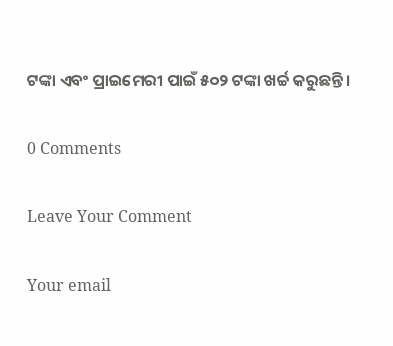ଟଙ୍କା ଏବଂ ପ୍ରାଇମେରୀ ପାଇଁ ୫୦୨ ଟଙ୍କା ଖର୍ଚ୍ଚ କରୁଛନ୍ତି।

0 Comments

Leave Your Comment

Your email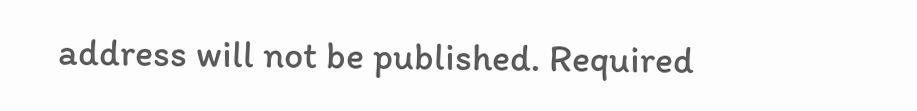address will not be published. Required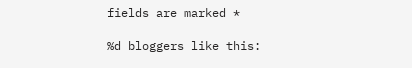fields are marked *

%d bloggers like this: